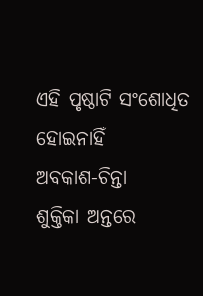ଏହି ପୃଷ୍ଠାଟି ସଂଶୋଧିତ ହୋଇନାହିଁ
ଅବକାଶ-ଚିନ୍ତା
ଶୁକ୍ତିକା ଅନ୍ତରେ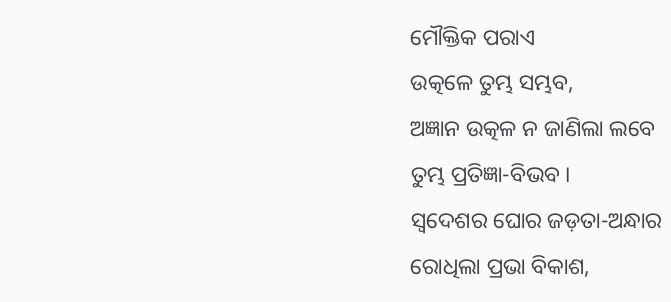ମୌକ୍ତିକ ପରାଏ
ଉତ୍କଳେ ତୁମ୍ଭ ସମ୍ଭବ,
ଅଜ୍ଞାନ ଉତ୍କଳ ନ ଜାଣିଲା ଲବେ
ତୁମ୍ଭ ପ୍ରତିଜ୍ଞା-ବିଭବ ।
ସ୍ୱଦେଶର ଘୋର ଜଡ଼ତା-ଅନ୍ଧାର
ରୋଧିଲା ପ୍ରଭା ବିକାଶ,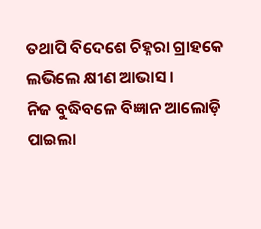ତଥାପି ବିଦେଶେ ଚିହ୍ନରା ଗ୍ରାହକେ
ଲଭିଲେ କ୍ଷୀଣ ଆଭାସ ।
ନିଜ ବୁଦ୍ଧିବଳେ ବିଜ୍ଞାନ ଆଲୋଡ଼ି
ପାଇଲା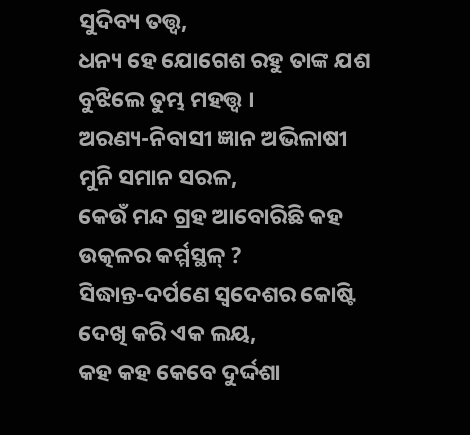ସୁଦିବ୍ୟ ତତ୍ତ୍ୱ,
ଧନ୍ୟ ହେ ଯୋଗେଶ ରହୁ ତାଙ୍କ ଯଶ
ବୁଝିଲେ ତୁମ୍ଭ ମହତ୍ତ୍ୱ ।
ଅରଣ୍ୟ-ନିବାସୀ ଜ୍ଞାନ ଅଭିଳାଷୀ
ମୁନି ସମାନ ସରଳ,
କେଉଁ ମନ୍ଦ ଗ୍ରହ ଆବୋରିଛି କହ
ଉତ୍କଳର କର୍ମ୍ମସ୍ଥଳ୍ ?
ସିଦ୍ଧାନ୍ତ-ଦର୍ପଣେ ସ୍ୱଦେଶର କୋଷ୍ଟି
ଦେଖି କରି ଏକ ଲୟ,
କହ କହ କେବେ ଦୁର୍ଦ୍ଦଶା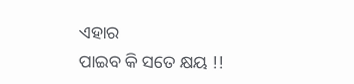ଏହାର
ପାଇବ କି ସତେ କ୍ଷୟ !!